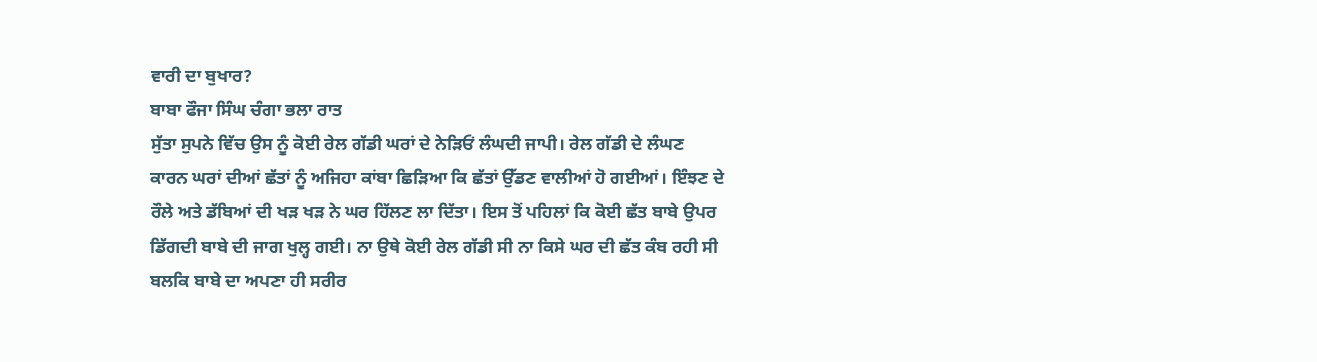ਵਾਰੀ ਦਾ ਬੁਖਾਰ?
ਬਾਬਾ ਫੌਜਾ ਸਿੰਘ ਚੰਗਾ ਭਲਾ ਰਾਤ
ਸੁੱਤਾ ਸੁਪਨੇ ਵਿੱਚ ਉਸ ਨੂੰ ਕੋਈ ਰੇਲ ਗੱਡੀ ਘਰਾਂ ਦੇ ਨੇੜਿਓਂ ਲੰਘਦੀ ਜਾਪੀ। ਰੇਲ ਗੱਡੀ ਦੇ ਲੰਘਣ
ਕਾਰਨ ਘਰਾਂ ਦੀਆਂ ਛੱਤਾਂ ਨੂੰ ਅਜਿਹਾ ਕਾਂਬਾ ਛਿੜਿਆ ਕਿ ਛੱਤਾਂ ਉੱਡਣ ਵਾਲੀਆਂ ਹੋ ਗਈਆਂ। ਇੰਝਣ ਦੇ
ਰੌਲੇ ਅਤੇ ਡੱਬਿਆਂ ਦੀ ਖੜ ਖੜ ਨੇ ਘਰ ਹਿੱਲਣ ਲਾ ਦਿੱਤਾ। ਇਸ ਤੋਂ ਪਹਿਲਾਂ ਕਿ ਕੋਈ ਛੱਤ ਬਾਬੇ ਉਪਰ
ਡਿੱਗਦੀ ਬਾਬੇ ਦੀ ਜਾਗ ਖੁਲ੍ਹ ਗਈ। ਨਾ ਉਥੇ ਕੋਈ ਰੇਲ ਗੱਡੀ ਸੀ ਨਾ ਕਿਸੇ ਘਰ ਦੀ ਛੱਤ ਕੰਬ ਰਹੀ ਸੀ
ਬਲਕਿ ਬਾਬੇ ਦਾ ਅਪਣਾ ਹੀ ਸਰੀਰ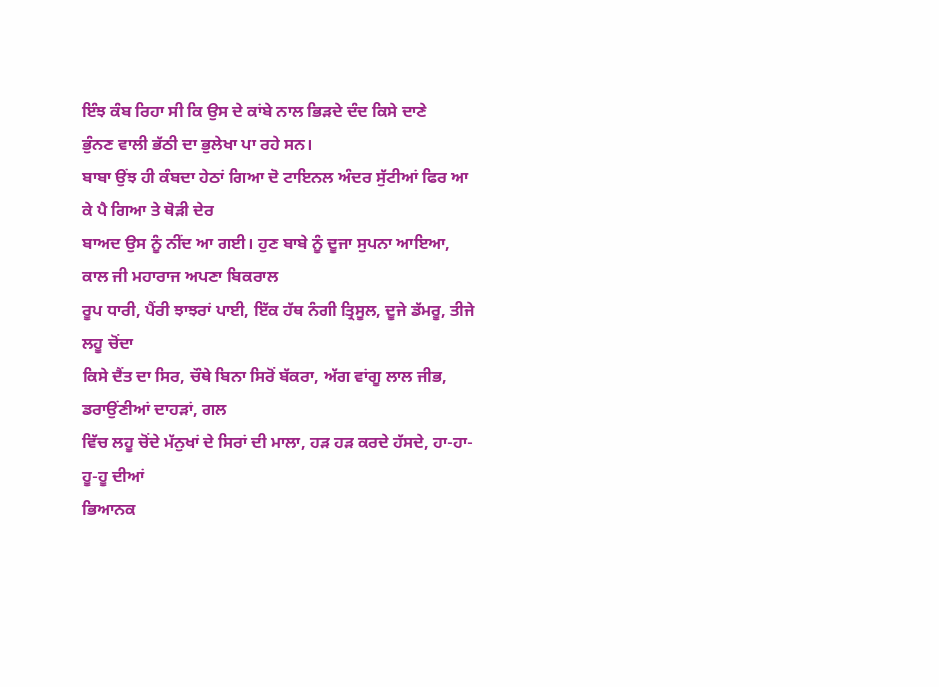ਇੰਝ ਕੰਬ ਰਿਹਾ ਸੀ ਕਿ ਉਸ ਦੇ ਕਾਂਬੇ ਨਾਲ ਭਿੜਦੇ ਦੰਦ ਕਿਸੇ ਦਾਣੇ
ਭੁੰਨਣ ਵਾਲੀ ਭੱਠੀ ਦਾ ਭੁਲੇਖਾ ਪਾ ਰਹੇ ਸਨ।
ਬਾਬਾ ਉਂਝ ਹੀ ਕੰਬਦਾ ਹੇਠਾਂ ਗਿਆ ਦੋ ਟਾਇਨਲ ਅੰਦਰ ਸੁੱਟੀਆਂ ਫਿਰ ਆ ਕੇ ਪੈ ਗਿਆ ਤੇ ਥੋੜੀ ਦੇਰ
ਬਾਅਦ ਉਸ ਨੂੰ ਨੀਂਦ ਆ ਗਈ। ਹੁਣ ਬਾਬੇ ਨੂੰ ਦੂਜਾ ਸੁਪਨਾ ਆਇਆ, ਕਾਲ ਜੀ ਮਹਾਰਾਜ ਅਪਣਾ ਬਿਕਰਾਲ
ਰੂਪ ਧਾਰੀ, ਪੈਂਰੀ ਝਾਝਰਾਂ ਪਾਈ, ਇੱਕ ਹੱਥ ਨੰਗੀ ਤ੍ਰਿਸੂਲ, ਦੂਜੇ ਡੱਮਰੂ, ਤੀਜੇ ਲਹੂ ਚੋਂਦਾ
ਕਿਸੇ ਦੈਂਤ ਦਾ ਸਿਰ, ਚੌਥੇ ਬਿਨਾ ਸਿਰੋਂ ਬੱਕਰਾ, ਅੱਗ ਵਾਂਗੂ ਲਾਲ ਜੀਭ, ਡਰਾਉਂਣੀਆਂ ਦਾਹੜਾਂ, ਗਲ
ਵਿੱਚ ਲਹੂ ਚੋਂਦੇ ਮੱਨੁਖਾਂ ਦੇ ਸਿਰਾਂ ਦੀ ਮਾਲਾ, ਹੜ ਹੜ ਕਰਦੇ ਹੱਸਦੇ, ਹਾ-ਹਾ-ਹੂ-ਹੂ ਦੀਆਂ
ਭਿਆਨਕ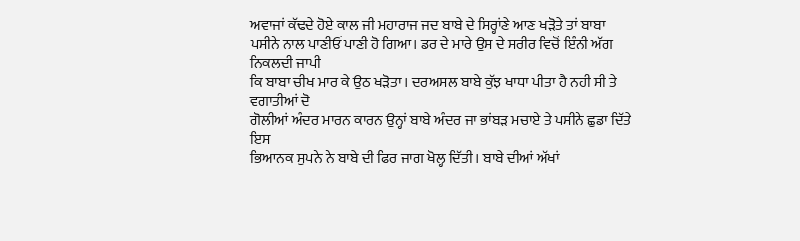ਅਵਾਜਾਂ ਕੱਢਦੇ ਹੋਏ ਕਾਲ ਜੀ ਮਹਾਰਾਜ ਜਦ ਬਾਬੇ ਦੇ ਸਿਰ੍ਹਾਂਣੇ ਆਣ ਖੜੋਤੇ ਤਾਂ ਬਾਬਾ
ਪਸੀਨੇ ਨਾਲ ਪਾਣੀਓਂ ਪਾਣੀ ਹੋ ਗਿਆ। ਡਰ ਦੇ ਮਾਰੇ ਉਸ ਦੇ ਸਰੀਰ ਵਿਚੋਂ ਇੰਨੀ ਅੱਗ ਨਿਕਲਦੀ ਜਾਪੀ
ਕਿ ਬਾਬਾ ਚੀਖ ਮਾਰ ਕੇ ਉਠ ਖੜੋਤਾ। ਦਰਅਸਲ ਬਾਬੇ ਕੁੱਝ ਖਾਧਾ ਪੀਤਾ ਹੈ ਨਹੀ ਸੀ ਤੇ ਵਗਾਤੀਆਂ ਦੋ
ਗੋਲੀਆਂ ਅੰਦਰ ਮਾਰਨ ਕਾਰਨ ਉਨ੍ਹਾਂ ਬਾਬੇ ਅੰਦਰ ਜਾ ਭਾਂਬੜ ਮਚਾਏ ਤੇ ਪਸੀਨੇ ਛੁਡਾ ਦਿੱਤੇ ਇਸ
ਭਿਆਨਕ ਸੁਪਨੇ ਨੇ ਬਾਬੇ ਦੀ ਫਿਰ ਜਾਗ ਖੋਲ੍ਹ ਦਿੱਤੀ। ਬਾਬੇ ਦੀਆਂ ਅੱਖਾਂ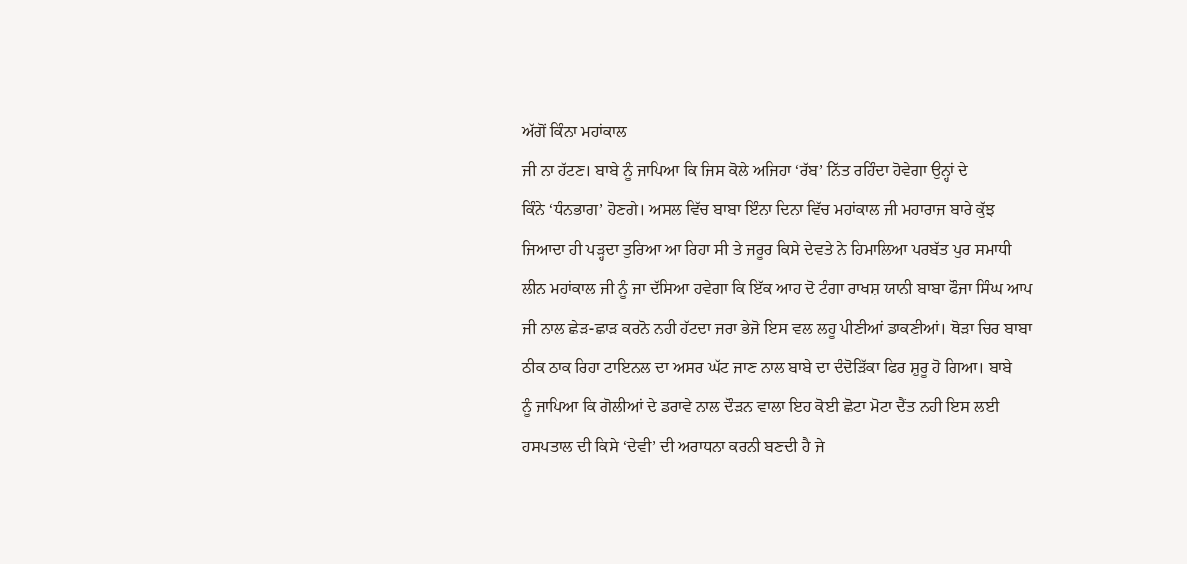ਅੱਗੋਂ ਕਿੰਨਾ ਮਹਾਂਕਾਲ
ਜੀ ਨਾ ਹੱਟਣ। ਬਾਬੇ ਨੂੰ ਜਾਪਿਆ ਕਿ ਜਿਸ ਕੋਲੇ ਅਜਿਹਾ ‘ਰੱਬ’ ਨਿੱਤ ਰਹਿੰਦਾ ਹੋਵੇਗਾ ਉਨ੍ਹਾਂ ਦੇ
ਕਿੰਨੇ ‘ਧੰਨਭਾਗ’ ਹੋਣਗੇ। ਅਸਲ ਵਿੱਚ ਬਾਬਾ ਇੰਨਾ ਦਿਨਾ ਵਿੱਚ ਮਹਾਂਕਾਲ ਜੀ ਮਹਾਰਾਜ ਬਾਰੇ ਕੁੱਝ
ਜਿਆਦਾ ਹੀ ਪੜ੍ਹਦਾ ਤੁਰਿਆ ਆ ਰਿਹਾ ਸੀ ਤੇ ਜਰੂਰ ਕਿਸੇ ਦੇਵਤੇ ਨੇ ਹਿਮਾਲਿਆ ਪਰਬੱਤ ਪੁਰ ਸਮਾਧੀ
ਲੀਨ ਮਹਾਂਕਾਲ ਜੀ ਨੂੰ ਜਾ ਦੱਸਿਆ ਹਵੇਗਾ ਕਿ ਇੱਕ ਆਹ ਦੋ ਟੰਗਾ ਰਾਖਸ਼ ਯਾਨੀ ਬਾਬਾ ਫੌਜਾ ਸਿੰਘ ਆਪ
ਜੀ ਨਾਲ ਛੇੜ-ਛਾੜ ਕਰਨੋ ਨਹੀ ਹੱਟਦਾ ਜਰਾ ਭੇਜੋ ਇਸ ਵਲ ਲਹੂ ਪੀਣੀਆਂ ਡਾਕਣੀਆਂ। ਥੋੜਾ ਚਿਰ ਬਾਬਾ
ਠੀਕ ਠਾਕ ਰਿਹਾ ਟਾਇਨਲ ਦਾ ਅਸਰ ਘੱਟ ਜਾਣ ਨਾਲ ਬਾਬੇ ਦਾ ਦੰਦੋੜਿੱਕਾ ਫਿਰ ਸ਼ੁਰੂ ਹੋ ਗਿਆ। ਬਾਬੇ
ਨੂੰ ਜਾਪਿਆ ਕਿ ਗੋਲੀਆਂ ਦੇ ਡਰਾਵੇ ਨਾਲ ਦੌੜਨ ਵਾਲਾ ਇਹ ਕੋਈ ਛੋਟਾ ਮੋਟਾ ਦੈਂਤ ਨਹੀ ਇਸ ਲਈ
ਹਸਪਤਾਲ ਦੀ ਕਿਸੇ ‘ਦੇਵੀ’ ਦੀ ਅਰਾਧਨਾ ਕਰਨੀ ਬਣਦੀ ਹੈ ਜੇ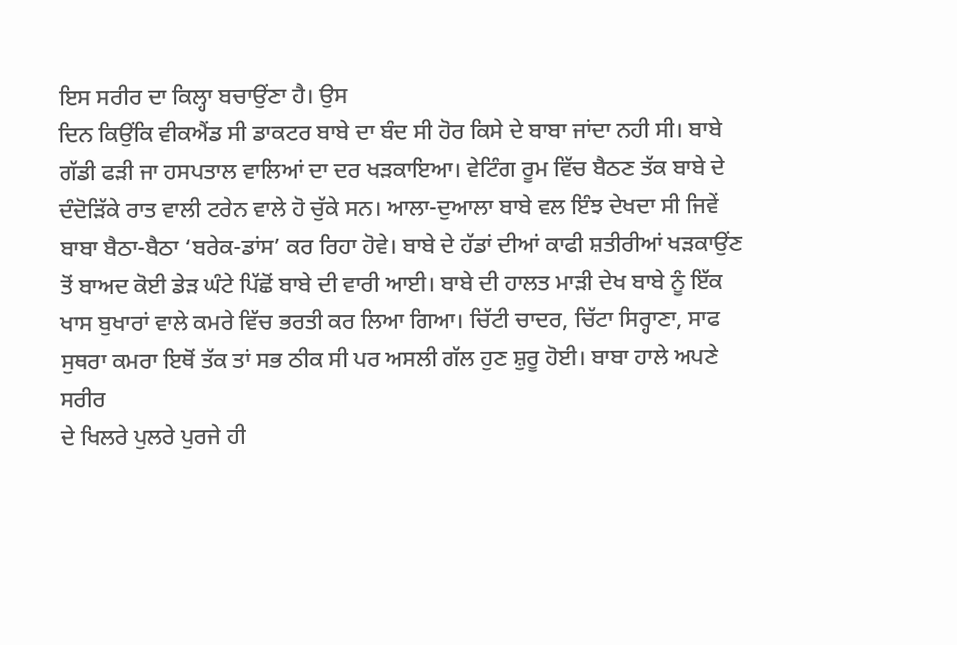ਇਸ ਸਰੀਰ ਦਾ ਕਿਲ੍ਹਾ ਬਚਾਉਂਣਾ ਹੈ। ਉਸ
ਦਿਨ ਕਿਉਂਕਿ ਵੀਕਐਂਡ ਸੀ ਡਾਕਟਰ ਬਾਬੇ ਦਾ ਬੰਦ ਸੀ ਹੋਰ ਕਿਸੇ ਦੇ ਬਾਬਾ ਜਾਂਦਾ ਨਹੀ ਸੀ। ਬਾਬੇ
ਗੱਡੀ ਫੜੀ ਜਾ ਹਸਪਤਾਲ ਵਾਲਿਆਂ ਦਾ ਦਰ ਖੜਕਾਇਆ। ਵੇਟਿੰਗ ਰੂਮ ਵਿੱਚ ਬੈਠਣ ਤੱਕ ਬਾਬੇ ਦੇ
ਦੰਦੋੜਿੱਕੇ ਰਾਤ ਵਾਲੀ ਟਰੇਨ ਵਾਲੇ ਹੋ ਚੁੱਕੇ ਸਨ। ਆਲਾ-ਦੁਆਲਾ ਬਾਬੇ ਵਲ ਇੰਝ ਦੇਖਦਾ ਸੀ ਜਿਵੇਂ
ਬਾਬਾ ਬੈਠਾ-ਬੈਠਾ ‘ਬਰੇਕ-ਡਾਂਸ’ ਕਰ ਰਿਹਾ ਹੋਵੇ। ਬਾਬੇ ਦੇ ਹੱਡਾਂ ਦੀਆਂ ਕਾਫੀ ਸ਼ਤੀਰੀਆਂ ਖੜਕਾਉਂਣ
ਤੋਂ ਬਾਅਦ ਕੋਈ ਡੇੜ ਘੰਟੇ ਪਿੱਛੋਂ ਬਾਬੇ ਦੀ ਵਾਰੀ ਆਈ। ਬਾਬੇ ਦੀ ਹਾਲਤ ਮਾੜੀ ਦੇਖ ਬਾਬੇ ਨੂੰ ਇੱਕ
ਖਾਸ ਬੁਖਾਰਾਂ ਵਾਲੇ ਕਮਰੇ ਵਿੱਚ ਭਰਤੀ ਕਰ ਲਿਆ ਗਿਆ। ਚਿੱਟੀ ਚਾਦਰ, ਚਿੱਟਾ ਸਿਰ੍ਹਾਣਾ, ਸਾਫ
ਸੁਥਰਾ ਕਮਰਾ ਇਥੋਂ ਤੱਕ ਤਾਂ ਸਭ ਠੀਕ ਸੀ ਪਰ ਅਸਲੀ ਗੱਲ ਹੁਣ ਸ਼ੁਰੂ ਹੋਈ। ਬਾਬਾ ਹਾਲੇ ਅਪਣੇ ਸਰੀਰ
ਦੇ ਖਿਲਰੇ ਪੁਲਰੇ ਪੁਰਜੇ ਹੀ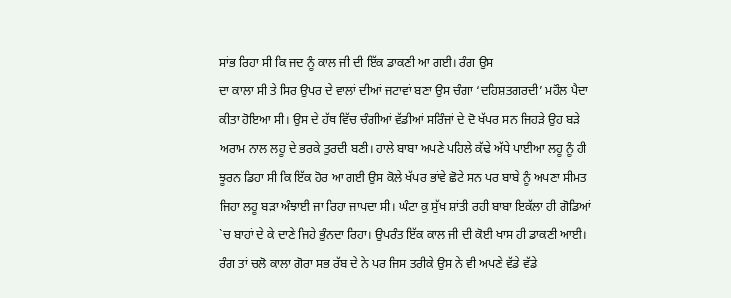ਸਾਂਭ ਰਿਹਾ ਸੀ ਕਿ ਜਦ ਨੂੰ ਕਾਲ ਜੀ ਦੀ ਇੱਕ ਡਾਕਣੀ ਆ ਗਈ। ਰੰਗ ਉਸ
ਦਾ ਕਾਲਾ ਸੀ ਤੇ ਸਿਰ ਉਪਰ ਦੇ ਵਾਲਾਂ ਦੀਆਂ ਜਟਾਵਾਂ ਬਣਾ ਉਸ ਚੰਗਾ ‘ਦਹਿਸ਼ਤਗਰਦੀ’ ਮਹੌਲ ਪੈਦਾ
ਕੀਤਾ ਹੋਇਆ ਸੀ। ਉਸ ਦੇ ਹੱਥ ਵਿੱਚ ਚੰਗੀਆਂ ਵੱਡੀਆਂ ਸਰਿੰਜਾਂ ਦੇ ਦੋ ਖੱਪਰ ਸਨ ਜਿਹੜੇ ਉਹ ਬੜੇ
ਅਰਾਮ ਨਾਲ ਲਹੂ ਦੇ ਭਰਕੇ ਤੁਰਦੀ ਬਣੀ। ਹਾਲੇ ਬਾਬਾ ਅਪਣੇ ਪਹਿਲੇ ਕੱਢੇ ਅੱਧੇ ਪਾਈਆ ਲਹੂ ਨੂੰ ਹੀ
ਝੂਰਨ ਡਿਹਾ ਸੀ ਕਿ ਇੱਕ ਹੋਰ ਆ ਗਈ ਉਸ ਕੋਲੇ ਖੱਪਰ ਭਾਂਵੇ ਛੋਟੇ ਸਨ ਪਰ ਬਾਬੇ ਨੂੰ ਅਪਣਾ ਸੀਮਤ
ਜਿਹਾ ਲਹੂ ਬੜਾ ਅੰਝਾਈ ਜਾ ਰਿਹਾ ਜਾਪਦਾ ਸੀ। ਘੰਟਾ ਕੁ ਸੁੱਖ ਸ਼ਾਂਤੀ ਰਹੀ ਬਾਬਾ ਇਕੱਲਾ ਹੀ ਗੋਡਿਆਂ
`ਚ ਬਾਹਾਂ ਦੇ ਕੇ ਦਾਣੇ ਜਿਹੇ ਭੁੰਨਦਾ ਰਿਹਾ। ਉਪਰੰਤ ਇੱਕ ਕਾਲ ਜੀ ਦੀ ਕੋਈ ਖਾਸ ਹੀ ਡਾਕਣੀ ਆਈ।
ਰੰਗ ਤਾਂ ਚਲੋ ਕਾਲਾ ਗੋਰਾ ਸਭ ਰੱਬ ਦੇ ਨੇ ਪਰ ਜਿਸ ਤਰੀਕੇ ਉਸ ਨੇ ਵੀ ਅਪਣੇ ਵੱਡੇ ਵੱਡੇ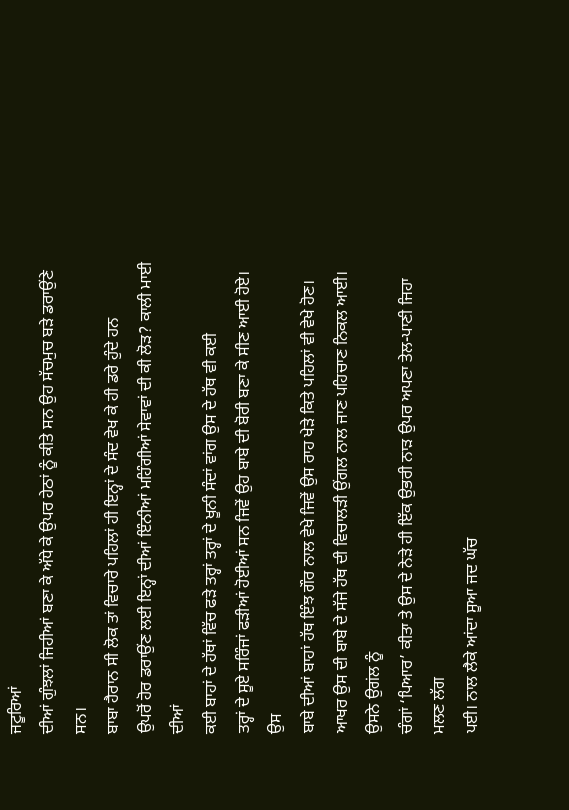ਜਟੂਰਿਆਂ
ਦੀਆਂ ਗੁੰਝਲਾਂ ਜਿਹੀਆਂ ਬਣਾ ਕੇ ਅੱਧੇ ਕੇ ਉਪਰ ਹੇਠਾਂ ਨੂੰ ਕੀਤੇ ਸਨ ਉਹ ਸੱਚਮੁਚ ਬੜੇ ਡਰਾਉਂਣੇ
ਸਨ।
ਬਾਬਾ ਹੈਰਾਨ ਸੀ ਲੋਕ ਤਾਂ ਵਿਚਾਰੇ ਪਹਿਲਾਂ ਹੀ ਇਨ੍ਹਾਂ ਦੇ ਸੰਦ ਵੇਖ ਕੇ ਹੀ ਡਰੇ ਹੁੰਦੇ ਹਨ
ਉਪਰੋਂ ਹੋਰ ਡਰਾਉਂਣ ਲਈ ਇਨ੍ਹਾਂ ਦੀਆਂ ਇੰਨੀਆਂ ਮਹਿੰਗੀਆਂ ਸੇਵਾਵਾਂ ਦੀ ਕੀ ਲੋੜ? ਕਾਲੀ ਮਾਈ ਦੀਆਂ
ਕਈ ਬਾਹਾਂ ਦੇ ਹੱਥਾਂ ਵਿੱਚ ਫੜੇ ਤਰ੍ਹਾਂ ਤਰ੍ਹਾਂ ਦੇ ਖੂਨੀ ਸੰਦਾਂ ਵਾਂਗ ਉਸ ਦੇ ਹੱਥ ਵੀ ਕਈ
ਤਰ੍ਹਾਂ ਦੇ ਸੂਏ ਸਰਿੰਜਾਂ ਫੜੀਆਂ ਹੋਈਆਂ ਸਨ ਜਿਵੇਂ ਉਹ ਬਾਬੇ ਦੀ ਬੋਰੀ ਬਣਾ ਕੇ ਸੀਣ ਆਈ ਹੋਏ। ਉਸ
ਬਾਬੇ ਦੀਆਂ ਬਾਹਾਂ ਹੱਥ ਇੰਝ ਗੌਰ ਨਾਲ ਵੇਖੇ ਜਿਵੇਂ ਉਸ ਰਾਹ ਖੇੜੇ ਕਿਤੇ ਪਹਿਲਾਂ ਵੀ ਵੇਖੇ ਹੋਣ।
ਆਖਰ ਉਸ ਦੀ ਬਾਬੇ ਦੇ ਸੱਜੇ ਹੱਥ ਦੀ ਵਿਚਾਲੜੀ ਉਂਗਲ ਨਾਲ ਜਾਣ ਪਹਿਚਾਣ ਨਿਕਲ ਆਈ। ਉਸਨੇ ਉਗਂਲ ਨੂੰ
ਚੰਗਾਂ ‘ਪਿਆਰ’ ਕੀਤਾ ਤੇ ਉਸ ਦੇ ਨੇੜੇ ਹੀ ਇੱਕ ਉਭਰੀ ਨਾੜ ਉਪਰ ਅਪਣਾ ਤੇਲ-ਪਾਣੀ ਜਿਹਾ ਮਲਣ ਲੱਗ
ਪਈ। ਨਾਲ ਲੈਕੇ ਆਂਦਾ ਸੂਆ ਜਦ ਘੱਚ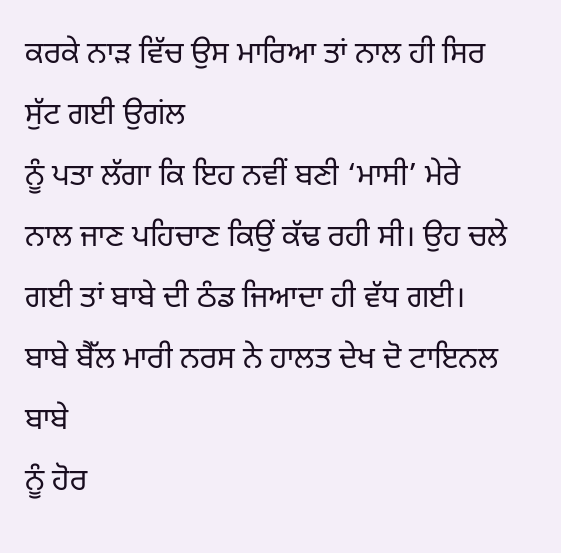ਕਰਕੇ ਨਾੜ ਵਿੱਚ ਉਸ ਮਾਰਿਆ ਤਾਂ ਨਾਲ ਹੀ ਸਿਰ ਸੁੱਟ ਗਈ ਉਗਂਲ
ਨੂੰ ਪਤਾ ਲੱਗਾ ਕਿ ਇਹ ਨਵੀਂ ਬਣੀ ‘ਮਾਸੀ’ ਮੇਰੇ ਨਾਲ ਜਾਣ ਪਹਿਚਾਣ ਕਿਉਂ ਕੱਢ ਰਹੀ ਸੀ। ਉਹ ਚਲੇ
ਗਈ ਤਾਂ ਬਾਬੇ ਦੀ ਠੰਡ ਜਿਆਦਾ ਹੀ ਵੱਧ ਗਈ। ਬਾਬੇ ਬੈੱਲ ਮਾਰੀ ਨਰਸ ਨੇ ਹਾਲਤ ਦੇਖ ਦੋ ਟਾਇਨਲ ਬਾਬੇ
ਨੂੰ ਹੋਰ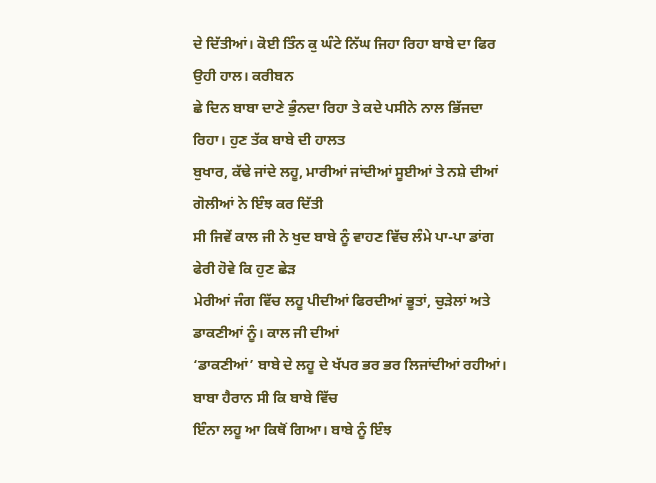ਦੇ ਦਿੱਤੀਆਂ। ਕੋਈ ਤਿੰਨ ਕੁ ਘੰਟੇ ਨਿੱਘ ਜਿਹਾ ਰਿਹਾ ਬਾਬੇ ਦਾ ਫਿਰ ਉਹੀ ਹਾਲ। ਕਰੀਬਨ
ਛੇ ਦਿਨ ਬਾਬਾ ਦਾਣੇ ਭੁੰਨਦਾ ਰਿਹਾ ਤੇ ਕਦੇ ਪਸੀਨੇ ਨਾਲ ਭਿੱਜਦਾ ਰਿਹਾ। ਹੁਣ ਤੱਕ ਬਾਬੇ ਦੀ ਹਾਲਤ
ਬੁਖਾਰ, ਕੱਢੇ ਜਾਂਦੇ ਲਹੂ, ਮਾਰੀਆਂ ਜਾਂਦੀਆਂ ਸੂਈਆਂ ਤੇ ਨਸ਼ੇ ਦੀਆਂ ਗੋਲੀਆਂ ਨੇ ਇੰਝ ਕਰ ਦਿੱਤੀ
ਸੀ ਜਿਵੇਂ ਕਾਲ ਜੀ ਨੇ ਖੁਦ ਬਾਬੇ ਨੂੰ ਵਾਹਣ ਵਿੱਚ ਲੰਮੇ ਪਾ-ਪਾ ਡਾਂਗ ਫੇਰੀ ਹੋਵੇ ਕਿ ਹੁਣ ਛੇੜ
ਮੇਰੀਆਂ ਜੰਗ ਵਿੱਚ ਲਹੂ ਪੀਦੀਆਂ ਫਿਰਦੀਆਂ ਭੂਤਾਂ, ਚੁੜੇਲਾਂ ਅਤੇ ਡਾਕਣੀਆਂ ਨੂੰ। ਕਾਲ ਜੀ ਦੀਆਂ
‘ਡਾਕਣੀਆਂ’ ਬਾਬੇ ਦੇ ਲਹੂ ਦੇ ਖੱਪਰ ਭਰ ਭਰ ਲਿਜਾਂਦੀਆਂ ਰਹੀਆਂ। ਬਾਬਾ ਹੈਰਾਨ ਸੀ ਕਿ ਬਾਬੇ ਵਿੱਚ
ਇੰਨਾ ਲਹੂ ਆ ਕਿਥੋਂ ਗਿਆ। ਬਾਬੇ ਨੂੰ ਇੰਝ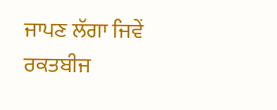ਜਾਪਣ ਲੱਗਾ ਜਿਵੇਂ ਰਕਤਬੀਜ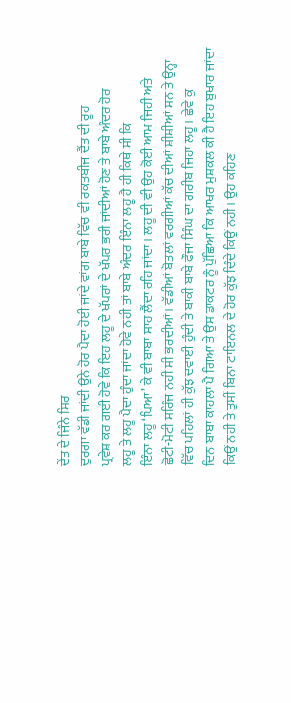ਦੇਂਤ ਦੇ ਜਿੰਨੇ ਸਿਰ
ਦੁਰਗਾ ਵੱਡੀ ਜਾਂਦੀ ਉਨੇ ਹੋਰ ਪੈਦਾ ਹੋਈ ਜਾਂਦੇ ਵਾਂਗ ਬਾਬੇ ਵਿੱਚ ਵੀ ਰਕਤਬੀਜ ਦੈਂਤ ਦੀ ਰੂਹ
ਪ੍ਰਵੇਸ਼ ਕਰ ਗਈ ਹੋਵੇ ਕਿ ਇਹ ਲਹੂ ਦੇ ਖੱਪਰਾਂ ਦੇ ਖੱਪਰ ਭਰੀ ਜਾਂਦੀਆਂ ਹੋਣ ਤੇ ਬਾਬੇ ਅੰਦਰ ਹੋਰ
ਲਹੂ ਤੇ ਲਹੂ ਪੈਦਾ ਹੁੰਦਾ ਜਾਂਦਾ ਹੋਵੇ ਨਹੀ ਤਾਂ ਬਾਬੇ ਅੰਦਰ ਇੰਨਾ ਲਹੂ ਹੈ ਹੀ ਕਿਥੇ ਸੀ ਕਿ
ਇੰਨਾ ਲਹੂ ‘ਪਿਆ’ ਕੇ ਵੀ ਬਾਬਾ ਸਾਹ ਲੈਂਦਾ ਰਹਿ ਜਾਂਦਾ। ਲਹੂ ਦੀ ਵੀ ਉਹ ਕੋਈ ਆਮ ਜਿਹੀ ਅਤੇ
ਛੋਟੀ-ਮੋਟੀ ਸਰਿੰਜ ਨਹੀ ਸੀ ਭਰਦੀਆਂ। ਵੱਡੀਆਂ ਬੋਤਲਾਂ ਵਰਗੀਆਂ ਕੱਚ ਦੀਆਂ ਸ਼ੀਸ਼ੀਆਂ ਸਨ ਤੇ ਉਨ੍ਹਾ
ਵਿੱਚ ਪਹਿਲਾਂ ਹੀ ਕੁੱਝ ਦਵਾਈ ਹੁੰਦੀ ਤੇ ਬਾਕੀ ਬਾਬੇ ਫੌਜਾ ਸਿੰਘ ਦਾ ਗਰੀਬ ਜਿਹਾ ਲਹੂ। ਛੇਵੇ ਕੁ
ਦਿਨ ਬਾਬਾ ਕਾਹਲਾ ਪੈ ਗਿਆ ਤੇ ਉਸ ਡਾਕਟਰ ਨੂੰ ਪੁੱਛਿਆ ਕਿ ਆਖਰ ਮੁਸ਼ਕਲ ਕੀ ਹੈ ਇਹ ਬੁਖਾਰ ਜਾਂਦਾ
ਕਿਉਂ ਨਹੀ ਤੇ ਤੁਸੀਂ ਬਿਨਾ ਟਾਇਨਲ ਦੇ ਹੋਰ ਕੁੱਝ ਦਿੰਦੇ ਕਿਉਂ ਨਹੀ। ਉਹ ਕਹਿਣ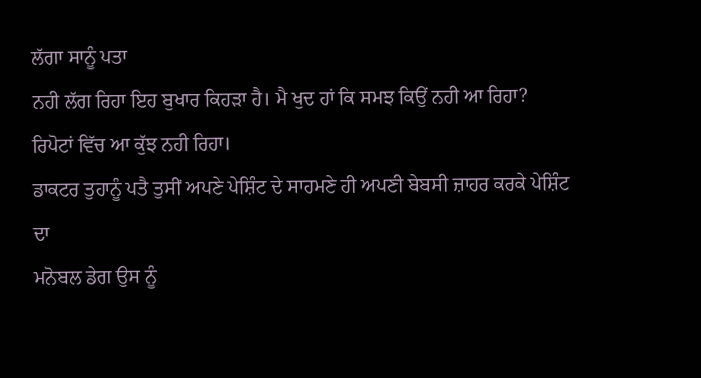ਲੱਗਾ ਸਾਨੂੰ ਪਤਾ
ਨਹੀ ਲੱਗ ਰਿਹਾ ਇਹ ਬੁਖਾਰ ਕਿਹੜਾ ਹੈ। ਮੈ ਖੁਦ ਹਾਂ ਕਿ ਸਮਝ ਕਿਉਂ ਨਹੀ ਆ ਰਿਹਾ?
ਰਿਪੋਟਾਂ ਵਿੱਚ ਆ ਕੁੱਝ ਨਹੀ ਰਿਹਾ।
ਡਾਕਟਰ ਤੁਹਾਨੂੰ ਪਤੈ ਤੁਸੀਂ ਅਪਣੇ ਪੇਸ਼ਿੰਟ ਦੇ ਸਾਹਮਣੇ ਹੀ ਅਪਣੀ ਬੇਬਸੀ ਜ਼ਾਹਰ ਕਰਕੇ ਪੇਸ਼ਿੰਟ ਦਾ
ਮਨੋਬਲ ਡੇਗ ਉਸ ਨੂੰ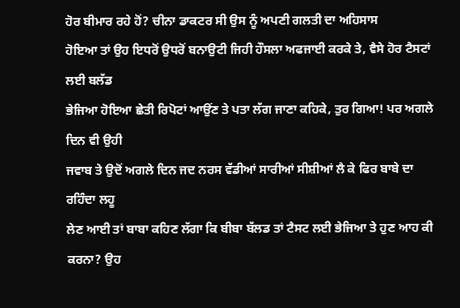ਹੋਰ ਬੀਮਾਰ ਰਹੇ ਹੋਂ? ਚੀਨਾ ਡਾਕਟਰ ਸੀ ਉਸ ਨੂੰ ਅਪਣੀ ਗਲਤੀ ਦਾ ਅਹਿਸਾਸ
ਹੋਇਆ ਤਾਂ ਉਹ ਇਧਰੋਂ ਉਧਰੋਂ ਬਨਾਉਟੀ ਜਿਹੀ ਹੌਸਲਾ ਅਫਜਾਈ ਕਰਕੇ ਤੇ, ਵੈਸੇ ਹੋਰ ਟੈਸਟਾਂ ਲਈ ਬਲੱਡ
ਭੇਜਿਆ ਹੋਇਆ ਛੇਤੀ ਰਿਪੋਟਾਂ ਆਉਂਣ ਤੇ ਪਤਾ ਲੱਗ ਜਾਣਾ ਕਹਿਕੇ, ਤੁਰ ਗਿਆ! ਪਰ ਅਗਲੇ ਦਿਨ ਵੀ ਉਹੀ
ਜਵਾਬ ਤੇ ਉਦੋਂ ਅਗਲੇ ਦਿਨ ਜਦ ਨਰਸ ਵੱਡੀਆਂ ਸਾਰੀਆਂ ਸੀਸ਼ੀਆਂ ਲੈ ਕੇ ਫਿਰ ਬਾਬੇ ਦਾ ਰਹਿੰਦਾ ਲਹੂ
ਲੇਣ ਆਈ ਤਾਂ ਬਾਬਾ ਕਹਿਣ ਲੱਗਾ ਕਿ ਬੀਬਾ ਬੱਲਡ ਤਾਂ ਟੈਸਟ ਲਈ ਭੇਜਿਆ ਤੇ ਹੁਣ ਆਹ ਕੀ ਕਰਨਾ? ਉਹ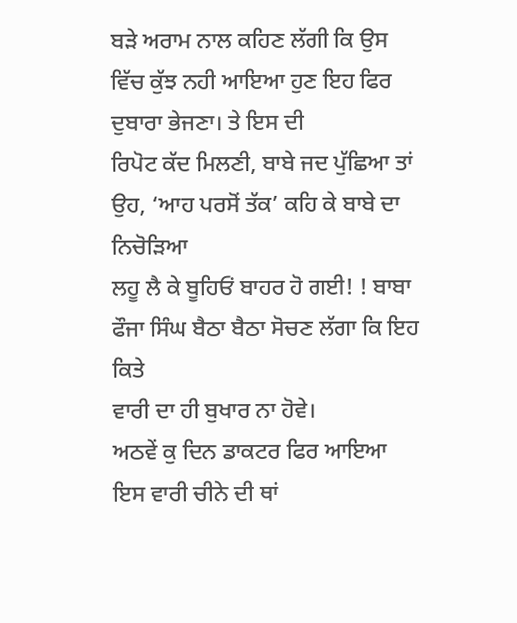ਬੜੇ ਅਰਾਮ ਨਾਲ ਕਹਿਣ ਲੱਗੀ ਕਿ ਉਸ ਵਿੱਚ ਕੁੱਝ ਨਹੀ ਆਇਆ ਹੁਣ ਇਹ ਫਿਰ ਦੁਬਾਰਾ ਭੇਜਣਾ। ਤੇ ਇਸ ਦੀ
ਰਿਪੋਟ ਕੱਦ ਮਿਲਣੀ, ਬਾਬੇ ਜਦ ਪੁੱਛਿਆ ਤਾਂ ਉਹ, ‘ਆਹ ਪਰਸੋਂ ਤੱਕ’ ਕਹਿ ਕੇ ਬਾਬੇ ਦਾ ਨਿਚੋੜਿਆ
ਲਹੂ ਲੈ ਕੇ ਬੂਹਿਓਂ ਬਾਹਰ ਹੋ ਗਈ! ! ਬਾਬਾ ਫੌਜਾ ਸਿੰਘ ਬੈਠਾ ਬੈਠਾ ਸੋਚਣ ਲੱਗਾ ਕਿ ਇਹ ਕਿਤੇ
ਵਾਰੀ ਦਾ ਹੀ ਬੁਖਾਰ ਨਾ ਹੋਵੇ।
ਅਠਵੇਂ ਕੁ ਦਿਨ ਡਾਕਟਰ ਫਿਰ ਆਇਆ ਇਸ ਵਾਰੀ ਚੀਨੇ ਦੀ ਥਾਂ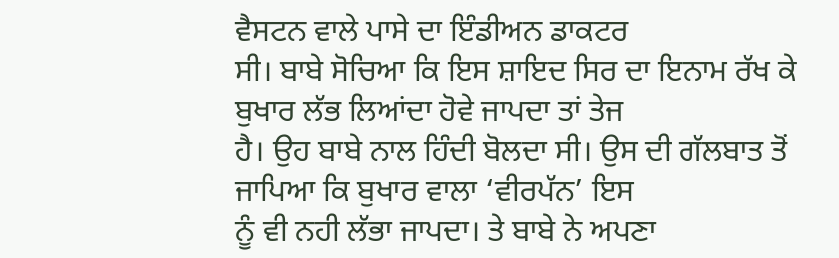ਵੈਸਟਨ ਵਾਲੇ ਪਾਸੇ ਦਾ ਇੰਡੀਅਨ ਡਾਕਟਰ
ਸੀ। ਬਾਬੇ ਸੋਚਿਆ ਕਿ ਇਸ ਸ਼ਾਇਦ ਸਿਰ ਦਾ ਇਨਾਮ ਰੱਖ ਕੇ ਬੁਖਾਰ ਲੱਭ ਲਿਆਂਦਾ ਹੋਵੇ ਜਾਪਦਾ ਤਾਂ ਤੇਜ
ਹੈ। ਉਹ ਬਾਬੇ ਨਾਲ ਹਿੰਦੀ ਬੋਲਦਾ ਸੀ। ਉਸ ਦੀ ਗੱਲਬਾਤ ਤੋਂ ਜਾਪਿਆ ਕਿ ਬੁਖਾਰ ਵਾਲਾ ‘ਵੀਰਪੱਨ’ ਇਸ
ਨੂੰ ਵੀ ਨਹੀ ਲੱਭਾ ਜਾਪਦਾ। ਤੇ ਬਾਬੇ ਨੇ ਅਪਣਾ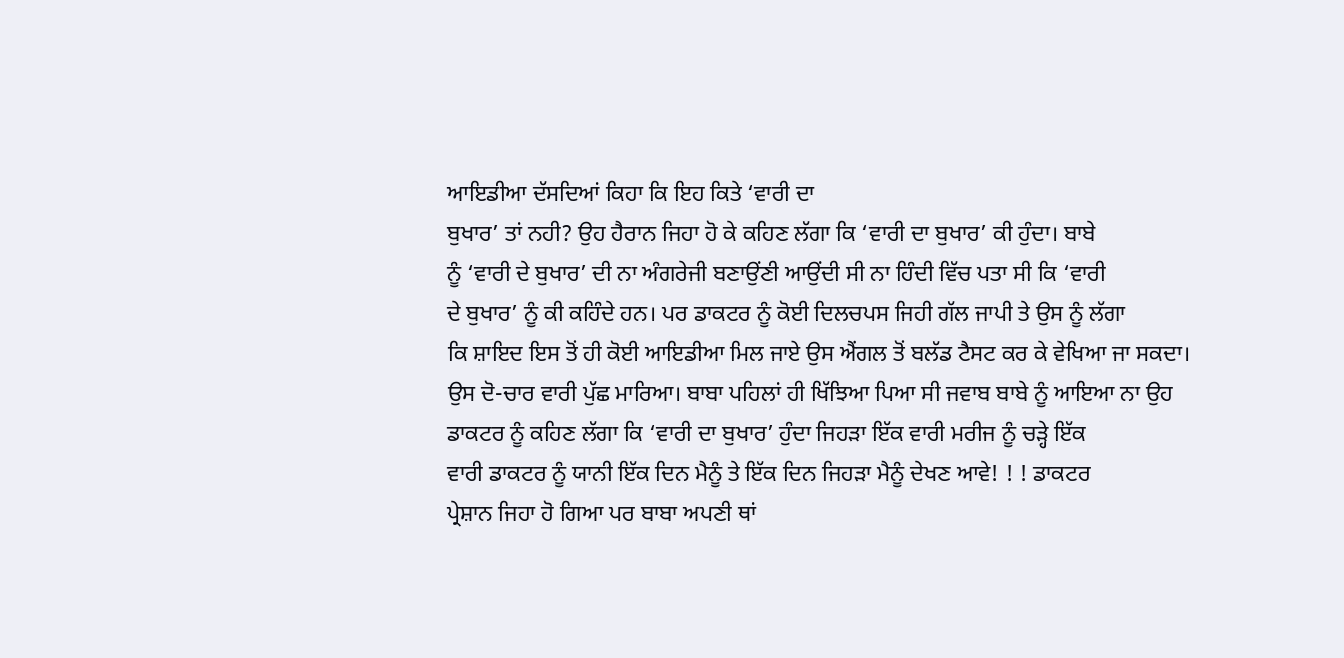ਆਇਡੀਆ ਦੱਸਦਿਆਂ ਕਿਹਾ ਕਿ ਇਹ ਕਿਤੇ ‘ਵਾਰੀ ਦਾ
ਬੁਖਾਰ’ ਤਾਂ ਨਹੀ? ਉਹ ਹੈਰਾਨ ਜਿਹਾ ਹੋ ਕੇ ਕਹਿਣ ਲੱਗਾ ਕਿ ‘ਵਾਰੀ ਦਾ ਬੁਖਾਰ’ ਕੀ ਹੁੰਦਾ। ਬਾਬੇ
ਨੂੰ ‘ਵਾਰੀ ਦੇ ਬੁਖਾਰ’ ਦੀ ਨਾ ਅੰਗਰੇਜੀ ਬਣਾਉਂਣੀ ਆਉਂਦੀ ਸੀ ਨਾ ਹਿੰਦੀ ਵਿੱਚ ਪਤਾ ਸੀ ਕਿ ‘ਵਾਰੀ
ਦੇ ਬੁਖਾਰ’ ਨੂੰ ਕੀ ਕਹਿੰਦੇ ਹਨ। ਪਰ ਡਾਕਟਰ ਨੂੰ ਕੋਈ ਦਿਲਚਪਸ ਜਿਹੀ ਗੱਲ ਜਾਪੀ ਤੇ ਉਸ ਨੂੰ ਲੱਗਾ
ਕਿ ਸ਼ਾਇਦ ਇਸ ਤੋਂ ਹੀ ਕੋਈ ਆਇਡੀਆ ਮਿਲ ਜਾਏ ਉਸ ਐਂਗਲ ਤੋਂ ਬਲੱਡ ਟੈਸਟ ਕਰ ਕੇ ਵੇਖਿਆ ਜਾ ਸਕਦਾ।
ਉਸ ਦੋ-ਚਾਰ ਵਾਰੀ ਪੁੱਛ ਮਾਰਿਆ। ਬਾਬਾ ਪਹਿਲਾਂ ਹੀ ਖਿੱਝਿਆ ਪਿਆ ਸੀ ਜਵਾਬ ਬਾਬੇ ਨੂੰ ਆਇਆ ਨਾ ਉਹ
ਡਾਕਟਰ ਨੂੰ ਕਹਿਣ ਲੱਗਾ ਕਿ ‘ਵਾਰੀ ਦਾ ਬੁਖਾਰ’ ਹੁੰਦਾ ਜਿਹੜਾ ਇੱਕ ਵਾਰੀ ਮਰੀਜ ਨੂੰ ਚੜ੍ਹੇ ਇੱਕ
ਵਾਰੀ ਡਾਕਟਰ ਨੂੰ ਯਾਨੀ ਇੱਕ ਦਿਨ ਮੈਨੂੰ ਤੇ ਇੱਕ ਦਿਨ ਜਿਹੜਾ ਮੈਨੂੰ ਦੇਖਣ ਆਵੇ! ! ! ਡਾਕਟਰ
ਪ੍ਰੇਸ਼ਾਨ ਜਿਹਾ ਹੋ ਗਿਆ ਪਰ ਬਾਬਾ ਅਪਣੀ ਥਾਂ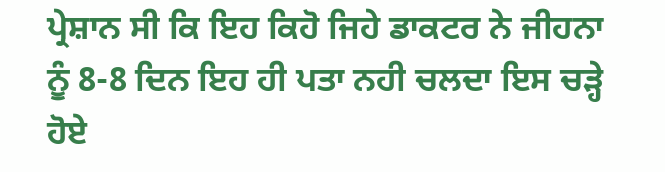ਪ੍ਰੇਸ਼ਾਨ ਸੀ ਕਿ ਇਹ ਕਿਹੋ ਜਿਹੇ ਡਾਕਟਰ ਨੇ ਜੀਹਨਾ
ਨੂੰ 8-8 ਦਿਨ ਇਹ ਹੀ ਪਤਾ ਨਹੀ ਚਲਦਾ ਇਸ ਚੜ੍ਹੇ ਹੋਏ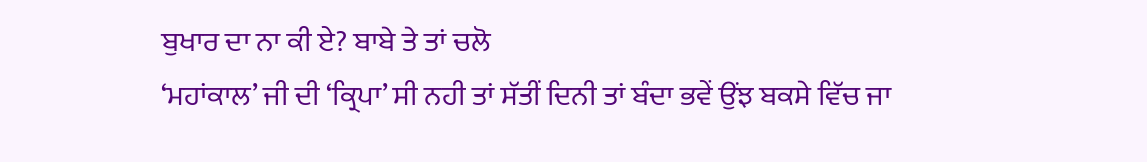ਬੁਖਾਰ ਦਾ ਨਾ ਕੀ ਏ? ਬਾਬੇ ਤੇ ਤਾਂ ਚਲੋ
‘ਮਹਾਂਕਾਲ’ ਜੀ ਦੀ ‘ਕ੍ਰਿਪਾ’ ਸੀ ਨਹੀ ਤਾਂ ਸੱਤੀਂ ਦਿਨੀ ਤਾਂ ਬੰਦਾ ਭਵੇਂ ਉਂਝ ਬਕਸੇ ਵਿੱਚ ਜਾ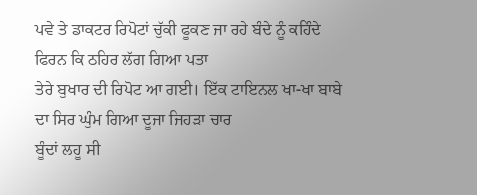ਪਵੇ ਤੇ ਡਾਕਟਰ ਰਿਪੋਟਾਂ ਚੁੱਕੀ ਫੂਕਣ ਜਾ ਰਹੇ ਬੰਦੇ ਨੂੰ ਕਹਿੰਦੇ ਫਿਰਨ ਕਿ ਠਹਿਰ ਲੱਗ ਗਿਆ ਪਤਾ
ਤੇਰੇ ਬੁਖਾਰ ਦੀ ਰਿਪੋਟ ਆ ਗਈ। ਇੱਕ ਟਾਇਨਲ ਖਾ-ਖਾ ਬਾਬੇ ਦਾ ਸਿਰ ਘੁੰਮ ਗਿਆ ਦੂਜਾ ਜਿਹੜਾ ਚਾਰ
ਬੂੰਦਾਂ ਲਹੂ ਸੀ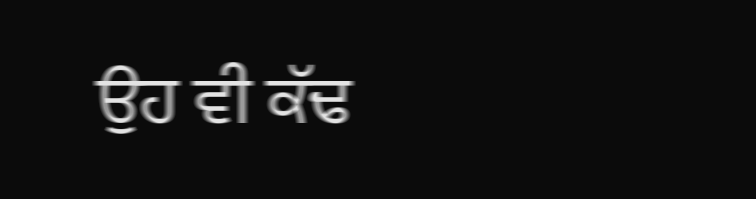ਉਹ ਵੀ ਕੱਢ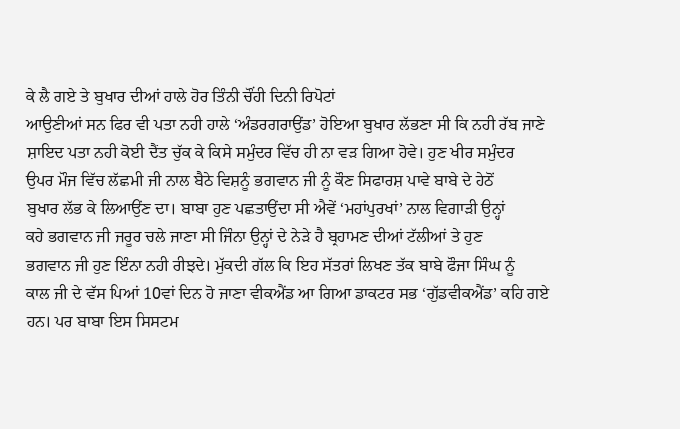ਕੇ ਲੈ ਗਏ ਤੇ ਬੁਖਾਰ ਦੀਆਂ ਹਾਲੇ ਹੋਰ ਤਿੰਨੀ ਚੌਂਹੀ ਦਿਨੀ ਰਿਪੋਟਾਂ
ਆਉਣੀਆਂ ਸਨ ਫਿਰ ਵੀ ਪਤਾ ਨਹੀ ਹਾਲੇ ‘ਅੰਡਰਗਰਾਉਂਡ’ ਹੋਇਆ ਬੁਖਾਰ ਲੱਭਣਾ ਸੀ ਕਿ ਨਹੀ ਰੱਬ ਜਾਣੇ
ਸ਼ਾਇਦ ਪਤਾ ਨਹੀ ਕੋਈ ਦੈਂਤ ਚੁੱਕ ਕੇ ਕਿਸੇ ਸਮੁੰਦਰ ਵਿੱਚ ਹੀ ਨਾ ਵੜ ਗਿਆ ਹੋਵੇ। ਹੁਣ ਖੀਰ ਸਮੁੰਦਰ
ਉਪਰ ਮੌਜ ਵਿੱਚ ਲੱਛਮੀ ਜੀ ਨਾਲ ਬੈਠੇ ਵਿਸ਼ਨੂੰ ਭਗਵਾਨ ਜੀ ਨੂੰ ਕੌਣ ਸਿਫਾਰਸ਼ ਪਾਵੇ ਬਾਬੇ ਦੇ ਹੇਠੋਂ
ਬੁਖਾਰ ਲੱਭ ਕੇ ਲਿਆਉਂਣ ਦਾ। ਬਾਬਾ ਹੁਣ ਪਛਤਾਉਂਦਾ ਸੀ ਐਵੇਂ ‘ਮਹਾਂਪੁਰਖਾਂ’ ਨਾਲ ਵਿਗਾੜੀ ਉਨ੍ਹਾਂ
ਕਹੇ ਭਗਵਾਨ ਜੀ ਜਰੂਰ ਚਲੇ ਜਾਣਾ ਸੀ ਜਿੰਨਾ ਉਨ੍ਹਾਂ ਦੇ ਨੇੜੇ ਹੈ ਬ੍ਰਹਾਮਣ ਦੀਆਂ ਟੱਲੀਆਂ ਤੇ ਹੁਣ
ਭਗਵਾਨ ਜੀ ਹੁਣ ਇੰਨਾ ਨਹੀ ਰੀਝਦੇ। ਮੁੱਕਦੀ ਗੱਲ ਕਿ ਇਹ ਸੱਤਰਾਂ ਲਿਖਣ ਤੱਕ ਬਾਬੇ ਫੌਜਾ ਸਿੰਘ ਨੂੰ
ਕਾਲ ਜੀ ਦੇ ਵੱਸ ਪਿਆਂ 10ਵਾਂ ਦਿਨ ਹੋ ਜਾਣਾ ਵੀਕਐਂਡ ਆ ਗਿਆ ਡਾਕਟਰ ਸਭ ‘ਗੁੱਡਵੀਕਐਂਡ’ ਕਹਿ ਗਏ
ਹਨ। ਪਰ ਬਾਬਾ ਇਸ ਸਿਸਟਮ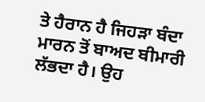ਤੇ ਹੈਰਾਨ ਹੈ ਜਿਹੜਾ ਬੰਦਾ ਮਾਰਨ ਤੋਂ ਬਾਅਦ ਬੀਮਾਰੀ ਲੱਭਦਾ ਹੈ। ਉਹ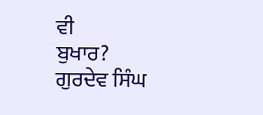ਵੀ
ਬੁਖਾਰ?
ਗੁਰਦੇਵ ਸਿੰਘ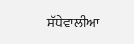ਸੱਧੇਵਾਲੀਆ